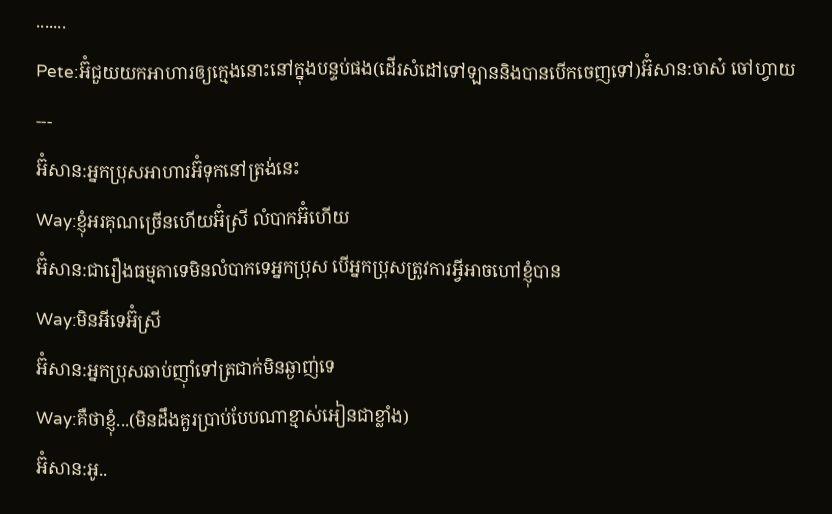.......
Pete:អ៊ំជួយយកអាហារឲ្យក្មេងនោះនៅក្នុងបន្ទប់ផង(ដើរសំដៅទៅឡាននិងបានបើកចេញទៅ)អ៊ំសាន:ចាស៎ ចៅហ្វាយ
---
អ៊ំសាន:អ្នកប្រុសអាហារអ៊ំទុកនៅត្រង់នេះ
Way:ខ្ញុំអរគុណច្រើនហើយអ៊ំស្រី លំបាកអ៊ំហើយ
អ៊ំសាន:ជារឿងធម្មតាទេមិនលំបាកទេអ្នកប្រុស បើអ្នកប្រុសត្រូវការអ្វីអាចហៅខ្ញុំបាន
Way:មិនអីទេអ៊ំស្រី
អ៊ំសាន:អ្នកប្រុសឆាប់ញ៉ាំទៅត្រជាក់មិនឆ្ងាញ់ទេ
Way:គឺថាខ្ញុំ...(មិនដឹងគួរប្រាប់បែបណាខ្មាស់អៀនជាខ្លាំង)
អ៊ំសាន:អូ..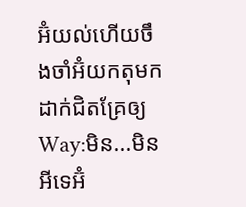អ៊ំយល់ហើយចឹងចាំអ៊ំយកតុមកដាក់ជិតគ្រែឲ្យ
Way:មិន...មិនអីទេអ៊ំ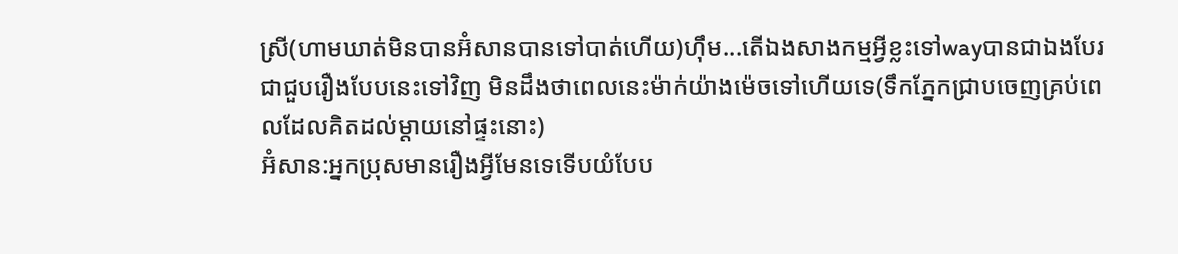ស្រី(ហាមឃាត់មិនបានអ៊ំសានបានទៅបាត់ហើយ)ហ៊ឹម...តើឯងសាងកម្មអ្វីខ្លះទៅwayបានជាឯងបែរជាជួបរឿងបែបនេះទៅវិញ មិនដឹងថាពេលនេះម៉ាក់យ៉ាងម៉េចទៅហើយទេ(ទឹកភ្នែកជ្រាបចេញគ្រប់ពេលដែលគិតដល់ម្ដាយនៅផ្ទះនោះ)
អ៊ំសាន:អ្នកប្រុសមានរឿងអ្វីមែនទេទើបយំបែប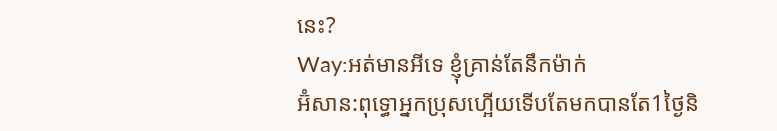នេះ?
Way:អត់មានអីទេ ខ្ញុំគ្រាន់តែនឹកម៉ាក់
អ៊ំសាន:ពុទ្ធោអ្នកប្រុសហ្អើយទើបតែមកបានតែ1ថ្ងៃនិ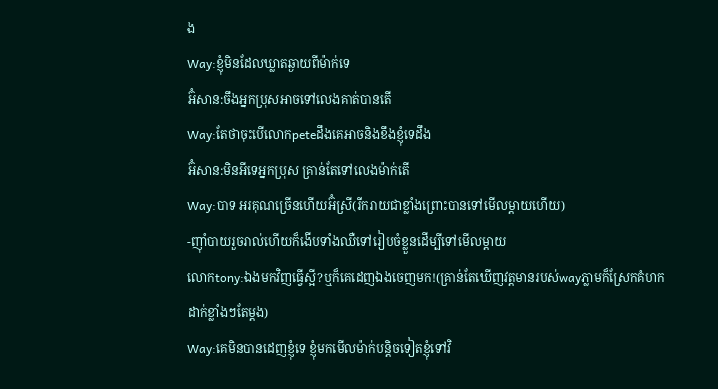ង
Way:ខ្ញុំមិនដែលឃ្លាតឆ្ងាយពីម៉ាក់ទេ
អ៊ំសាន:ចឹងអ្នកប្រុសអាចទៅលេងគាត់បានតើ
Way:តែថាចុះបើលោកpeteដឹងគេអាចនិងខឹងខ្ញុំទេដឹង
អ៊ំសាន:មិនអីទេអ្នកប្រុស គ្រាន់តែទៅលេងម៉ាក់តើ
Way:បាទ អរគុណច្រើនហើយអ៊ំស្រី(រីករាយជាខ្លាំងព្រោះបានទៅមើលម្ដាយហើយ)
-ញ៉ាំបាយរួចរាល់ហើយក៏ងើបទាំងឈឺទៅរៀបចំខ្លួនដើម្បីទៅមើលម្ដាយ
លោកtony:ឯងមកវិញធ្វើស្អី?ឬក៏គេដេញឯងចេញមក!(គ្រាន់តែឃើញវត្តមានរបស់wayភ្លាមក៏ស្រែកគំហកដាក់ខ្លាំងៗតែម្ដង)
Way:គេមិនបានដេញខ្ញុំទេ ខ្ញុំមកមើលម៉ាក់បន្តិចទៀតខ្ញុំទៅវិ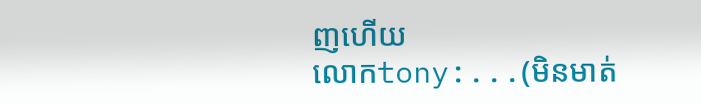ញហើយ
លោកtony:...(មិនមាត់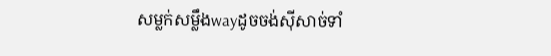សម្លក់សម្លឹងwayដូចចង់ស៊ីសាច់ទាំ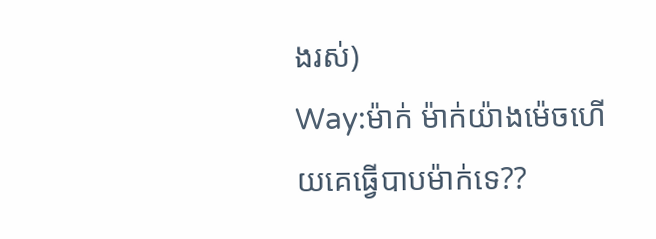ងរស់)
Way:ម៉ាក់ ម៉ាក់យ៉ាងម៉េចហើយគេធ្វើបាបម៉ាក់ទេ??